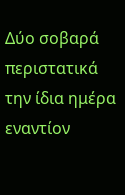Δύο σοβαρά περιστατικά την ίδια ημέρα εναντίον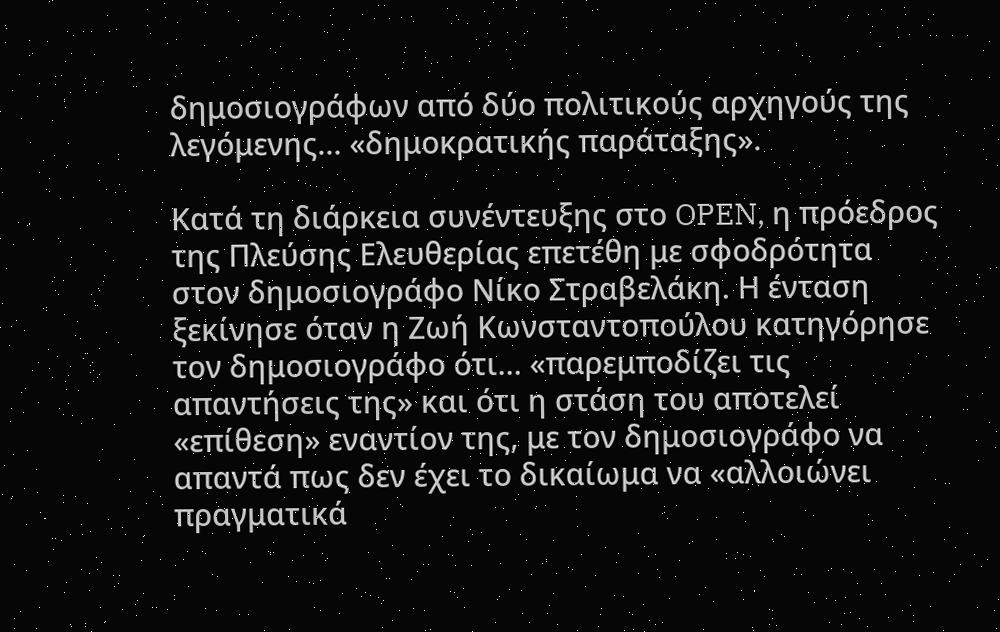δημοσιογράφων από δύο πολιτικούς αρχηγούς της λεγόμενης… «δημοκρατικής παράταξης».

Κατά τη διάρκεια συνέντευξης στο OPEN, η πρόεδρος της Πλεύσης Ελευθερίας επετέθη με σφοδρότητα στον δημοσιογράφο Νίκο Στραβελάκη. Η ένταση ξεκίνησε όταν η Ζωή Κωνσταντοπούλου κατηγόρησε τον δημοσιογράφο ότι… «παρεμποδίζει τις απαντήσεις της» και ότι η στάση του αποτελεί «επίθεση» εναντίον της, με τον δημοσιογράφο να απαντά πως δεν έχει το δικαίωμα να «αλλοιώνει πραγματικά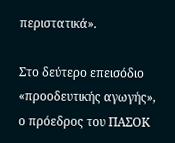περιστατικά».

Στο δεύτερο επεισόδιο «προοδευτικής αγωγής», ο πρόεδρος του ΠΑΣΟΚ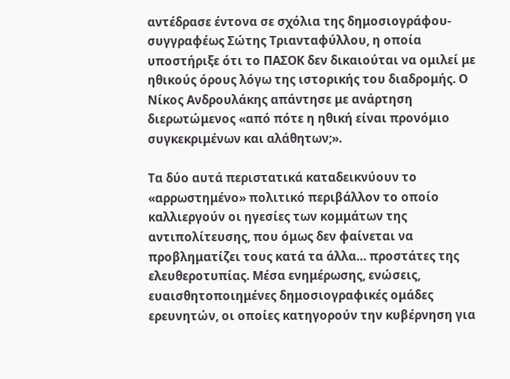αντέδρασε έντονα σε σχόλια της δημοσιογράφου-συγγραφέως Σώτης Τριανταφύλλου, η οποία υποστήριξε ότι το ΠΑΣΟΚ δεν δικαιούται να ομιλεί με ηθικούς όρους λόγω της ιστορικής του διαδρομής. Ο Νίκος Ανδρουλάκης απάντησε με ανάρτηση διερωτώμενος «από πότε η ηθική είναι προνόμιο συγκεκριμένων και αλάθητων;».

Τα δύο αυτά περιστατικά καταδεικνύουν το «αρρωστημένο» πολιτικό περιβάλλον το οποίο καλλιεργούν οι ηγεσίες των κομμάτων της αντιπολίτευσης, που όμως δεν φαίνεται να προβληματίζει τους κατά τα άλλα… προστάτες της ελευθεροτυπίας. Μέσα ενημέρωσης, ενώσεις, ευαισθητοποιημένες δημοσιογραφικές ομάδες ερευνητών, οι οποίες κατηγορούν την κυβέρνηση για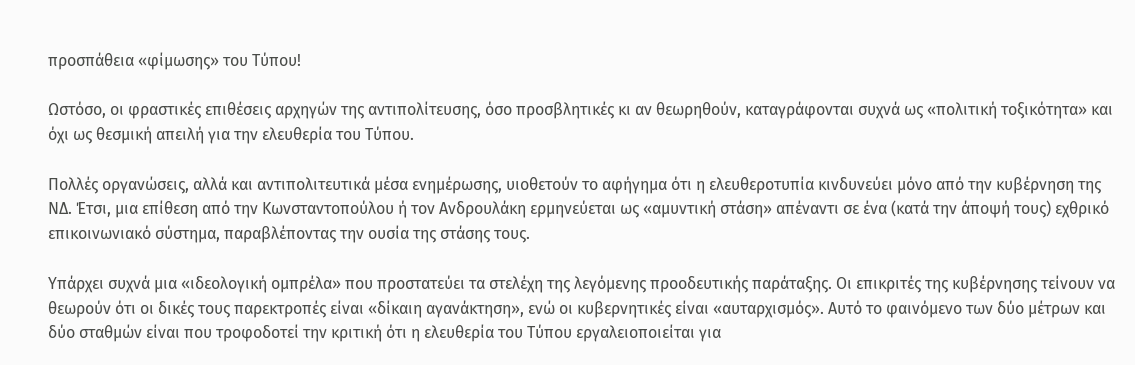προσπάθεια «φίμωσης» του Τύπου!

Ωστόσο, οι φραστικές επιθέσεις αρχηγών της αντιπολίτευσης, όσο προσβλητικές κι αν θεωρηθούν, καταγράφονται συχνά ως «πολιτική τοξικότητα» και όχι ως θεσμική απειλή για την ελευθερία του Τύπου.

Πολλές οργανώσεις, αλλά και αντιπολιτευτικά μέσα ενημέρωσης, υιοθετούν το αφήγημα ότι η ελευθεροτυπία κινδυνεύει μόνο από την κυβέρνηση της ΝΔ. Έτσι, μια επίθεση από την Κωνσταντοπούλου ή τον Ανδρουλάκη ερμηνεύεται ως «αμυντική στάση» απέναντι σε ένα (κατά την άποψή τους) εχθρικό επικοινωνιακό σύστημα, παραβλέποντας την ουσία της στάσης τους.

Υπάρχει συχνά μια «ιδεολογική ομπρέλα» που προστατεύει τα στελέχη της λεγόμενης προοδευτικής παράταξης. Οι επικριτές της κυβέρνησης τείνουν να θεωρούν ότι οι δικές τους παρεκτροπές είναι «δίκαιη αγανάκτηση», ενώ οι κυβερνητικές είναι «αυταρχισμός». Αυτό το φαινόμενο των δύο μέτρων και δύο σταθμών είναι που τροφοδοτεί την κριτική ότι η ελευθερία του Τύπου εργαλειοποιείται για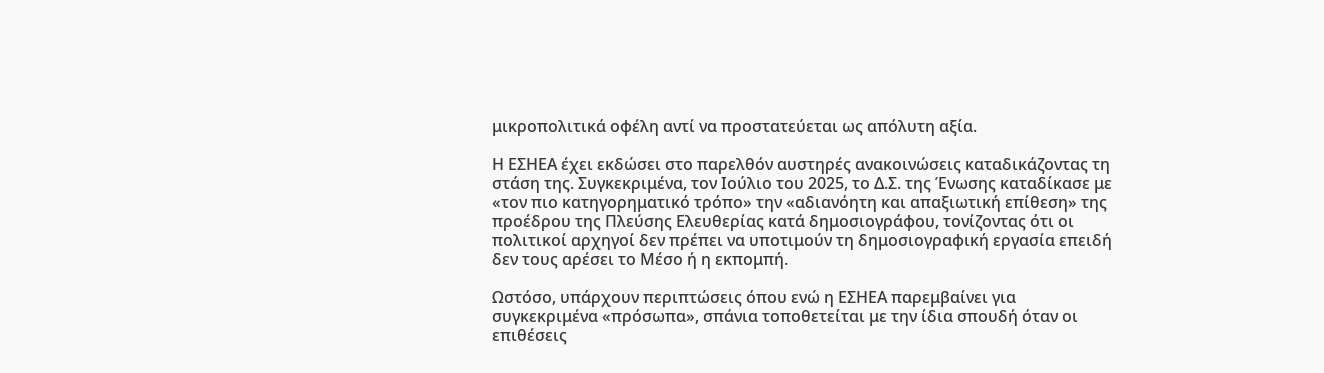μικροπολιτικά οφέλη αντί να προστατεύεται ως απόλυτη αξία.

Η ΕΣΗΕΑ έχει εκδώσει στο παρελθόν αυστηρές ανακοινώσεις καταδικάζοντας τη στάση της. Συγκεκριμένα, τον Ιούλιο του 2025, το Δ.Σ. της Ένωσης καταδίκασε με «τον πιο κατηγορηματικό τρόπο» την «αδιανόητη και απαξιωτική επίθεση» της προέδρου της Πλεύσης Ελευθερίας κατά δημοσιογράφου, τονίζοντας ότι οι πολιτικοί αρχηγοί δεν πρέπει να υποτιμούν τη δημοσιογραφική εργασία επειδή δεν τους αρέσει το Μέσο ή η εκπομπή.

Ωστόσο, υπάρχουν περιπτώσεις όπου ενώ η ΕΣΗΕΑ παρεμβαίνει για συγκεκριμένα «πρόσωπα», σπάνια τοποθετείται με την ίδια σπουδή όταν οι επιθέσεις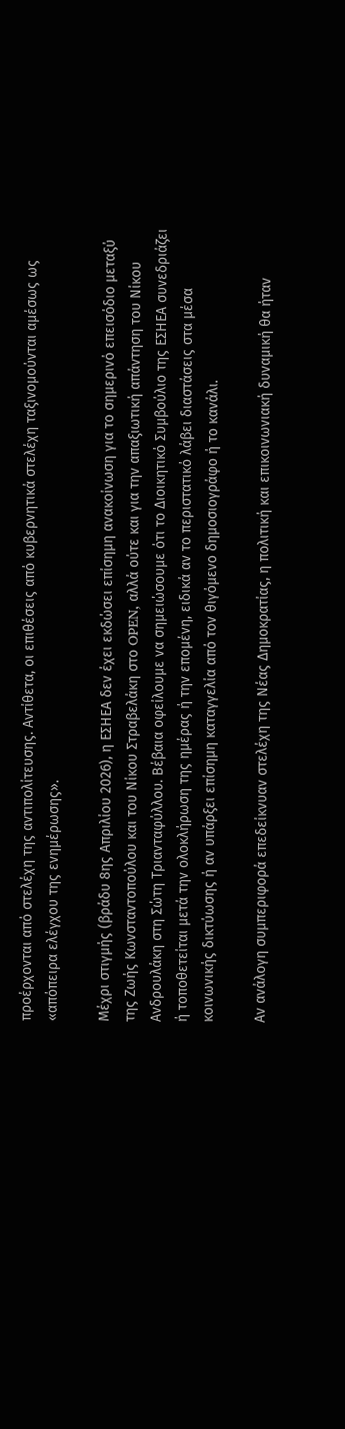προέρχονται από στελέχη της αντιπολίτευσης. Αντίθετα, οι επιθέσεις από κυβερνητικά στελέχη ταξινομούνται αμέσως ως «απόπειρα ελέγχου της ενημέρωσης».

Μέχρι στιγμής (βράδυ 8ης Απριλίου 2026), η ΕΣΗΕΑ δεν έχει εκδώσει επίσημη ανακοίνωση για το σημερινό επεισόδιο μεταξύ της Ζωής Κωνσταντοπούλου και του Νίκου Στραβελάκη στο OPEN, αλλά ούτε και για την απαξιωτική απάντηση του Νίκου Ανδρουλάκη στη Σώτη Τριανταφύλλου. Βέβαια οφείλουμε να σημειώσουμε ότι το Διοικητικό Συμβούλιο της ΕΣΗΕΑ συνεδριάζει ή τοποθετείται μετά την ολοκλήρωση της ημέρας ή την επομένη, ειδικά αν το περιστατικό λάβει διαστάσεις στα μέσα κοινωνικής δικτύωσης ή αν υπάρξει επίσημη καταγγελία από τον θιγόμενο δημοσιογράφο ή το κανάλι.

Αν ανάλογη συμπεριφορά επεδείκνυαν στελέχη της Νέας Δημοκρατίας, η πολιτική και επικοινωνιακή δυναμική θα ήταν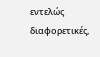εντελώς διαφορετικές,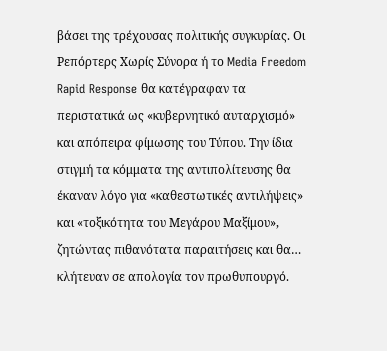βάσει της τρέχουσας πολιτικής συγκυρίας. Οι Ρεπόρτερς Χωρίς Σύνορα ή το Media Freedom Rapid Response θα κατέγραφαν τα περιστατικά ως «κυβερνητικό αυταρχισμό» και απόπειρα φίμωσης του Τύπου. Την ίδια στιγμή τα κόμματα της αντιπολίτευσης θα έκαναν λόγο για «καθεστωτικές αντιλήψεις» και «τοξικότητα του Μεγάρου Μαξίμου», ζητώντας πιθανότατα παραιτήσεις και θα… κλήτευαν σε απολογία τον πρωθυπουργό.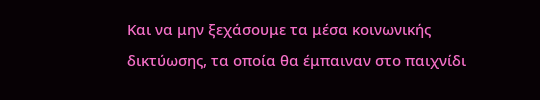Και να μην ξεχάσουμε τα μέσα κοινωνικής δικτύωσης, τα οποία θα έμπαιναν στο παιχνίδι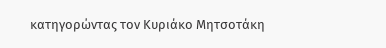κατηγορώντας τον Κυριάκο Μητσοτάκη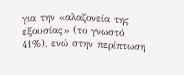για την «αλαζονεία της εξουσίας» (το γνωστό 41%), ενώ στην περίπτωση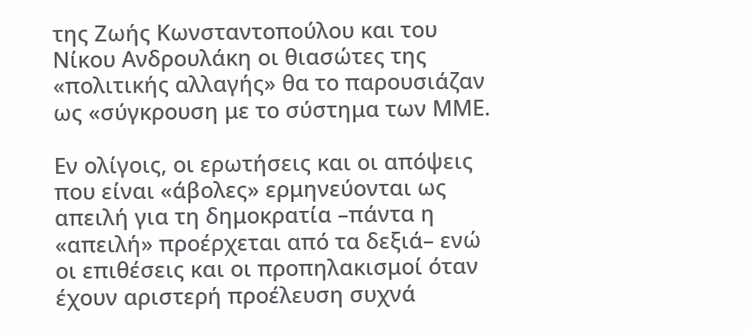της Ζωής Κωνσταντοπούλου και του Νίκου Ανδρουλάκη οι θιασώτες της «πολιτικής αλλαγής» θα το παρουσιάζαν ως «σύγκρουση με το σύστημα των ΜΜΕ.

Εν ολίγοις, οι ερωτήσεις και οι απόψεις που είναι «άβολες» ερμηνεύονται ως απειλή για τη δημοκρατία –πάντα η «απειλή» προέρχεται από τα δεξιά– ενώ οι επιθέσεις και οι προπηλακισμοί όταν έχουν αριστερή προέλευση συχνά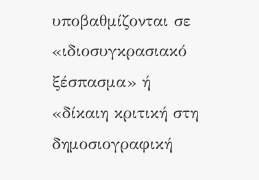υποβαθμίζονται σε «ιδιοσυγκρασιακό ξέσπασμα» ή «δίκαιη κριτική στη δημοσιογραφική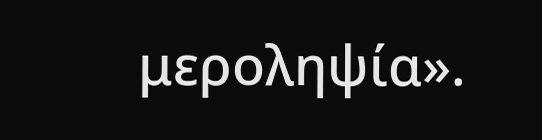μεροληψία».